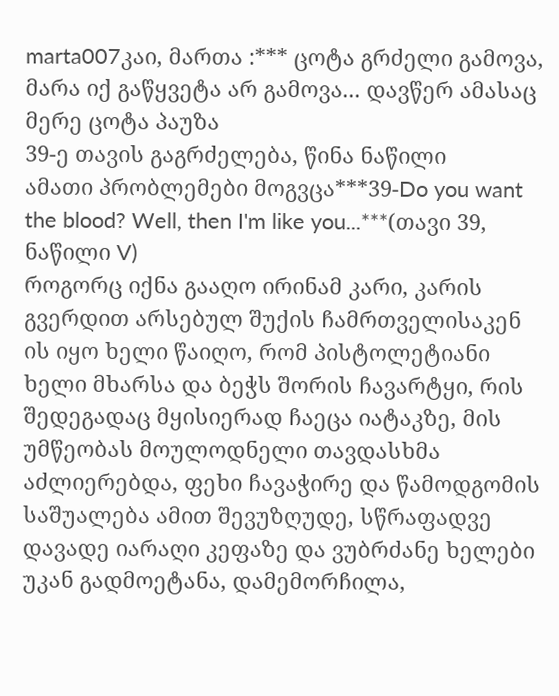marta007კაი, მართა :*** ცოტა გრძელი გამოვა, მარა იქ გაწყვეტა არ გამოვა... დავწერ ამასაც მერე ცოტა პაუზა
39-ე თავის გაგრძელება, წინა ნაწილი
ამათი პრობლემები მოგვცა***39-Do you want the blood? Well, then I'm like you...***(თავი 39, ნაწილი V)
როგორც იქნა გააღო ირინამ კარი, კარის გვერდით არსებულ შუქის ჩამრთველისაკენ ის იყო ხელი წაიღო, რომ პისტოლეტიანი ხელი მხარსა და ბეჭს შორის ჩავარტყი, რის შედეგადაც მყისიერად ჩაეცა იატაკზე, მის უმწეობას მოულოდნელი თავდასხმა აძლიერებდა, ფეხი ჩავაჭირე და წამოდგომის საშუალება ამით შევუზღუდე, სწრაფადვე დავადე იარაღი კეფაზე და ვუბრძანე ხელები უკან გადმოეტანა, დამემორჩილა,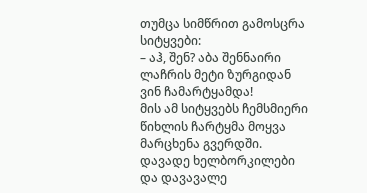თუმცა სიმწრით გამოსცრა სიტყვები:
– აჰ, შენ? აბა შენნაირი ლაჩრის მეტი ზურგიდან ვინ ჩამარტყამდა!
მის ამ სიტყვებს ჩემსმიერი წიხლის ჩარტყმა მოყვა მარცხენა გვერდში. დავადე ხელბორკილები და დავავალე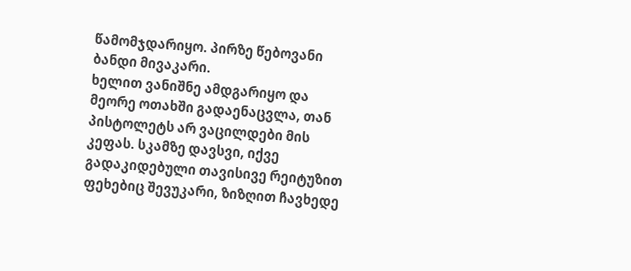წამომჯდარიყო. პირზე წებოვანი ბანდი მივაკარი.
ხელით ვანიშნე ამდგარიყო და მეორე ოთახში გადაენაცვლა, თან პისტოლეტს არ ვაცილდები მის კეფას. სკამზე დავსვი, იქვე გადაკიდებული თავისივე რეიტუზით ფეხებიც შევუკარი, ზიზღით ჩავხედე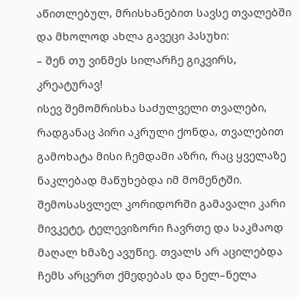აწითლებულ, მრისხანებით სავსე თვალებში და მხოლოდ ახლა გავეცი პასუხი:
– შენ თუ ვინმეს სილარჩე გიკვირს, კრეატურავ!
ისევ შემომრისხა საძულველი თვალები, რადგანაც პირი აკრული ქონდა, თვალებით გამოხატა მისი ჩემდამი აზრი, რაც ყველაზე ნაკლებად მაწუხებდა იმ მომენტში. შემოსასვლელ კორიდორში გამავალი კარი მივკეტე, ტელევიზორი ჩავრთე და საკმაოდ მაღალ ხმაზე ავუწიე. თვალს არ აცილებდა ჩემს არცერთ ქმედებას და ნელ–ნელა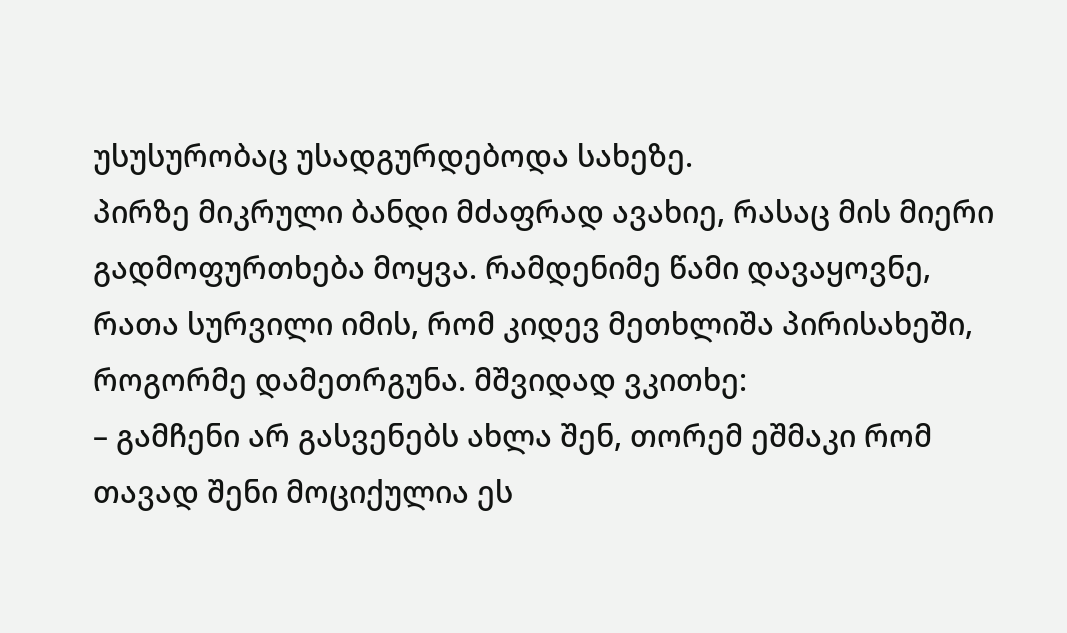უსუსურობაც უსადგურდებოდა სახეზე.
პირზე მიკრული ბანდი მძაფრად ავახიე, რასაც მის მიერი გადმოფურთხება მოყვა. რამდენიმე წამი დავაყოვნე, რათა სურვილი იმის, რომ კიდევ მეთხლიშა პირისახეში, როგორმე დამეთრგუნა. მშვიდად ვკითხე:
– გამჩენი არ გასვენებს ახლა შენ, თორემ ეშმაკი რომ თავად შენი მოციქულია ეს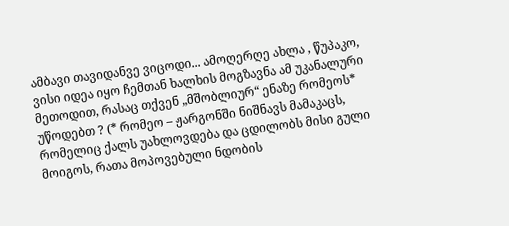ამბავი თავიდანვე ვიცოდი... ამოღერღე ახლა , წუპაკო, ვისი იდეა იყო ჩემთან ხალხის მოგზავნა ამ უკანალური მეთოდით, რასაც თქვენ „მშობლიურ“ ენაზე რომეოს* უწოდებთ ? (* რომეო – ჟარგონში ნიშნავს მამაკაცს, რომელიც ქალს უახლოვდება და ცდილობს მისი გული მოიგოს, რათა მოპოვებული ნდობის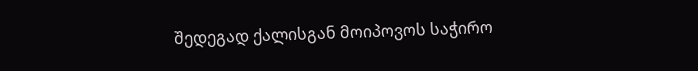შედეგად ქალისგან მოიპოვოს საჭირო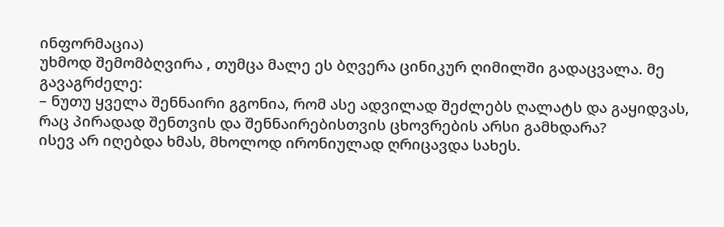ინფორმაცია)
უხმოდ შემომბღვირა , თუმცა მალე ეს ბღვერა ცინიკურ ღიმილში გადაცვალა. მე გავაგრძელე:
– ნუთუ ყველა შენნაირი გგონია, რომ ასე ადვილად შეძლებს ღალატს და გაყიდვას, რაც პირადად შენთვის და შენნაირებისთვის ცხოვრების არსი გამხდარა?
ისევ არ იღებდა ხმას, მხოლოდ ირონიულად ღრიცავდა სახეს.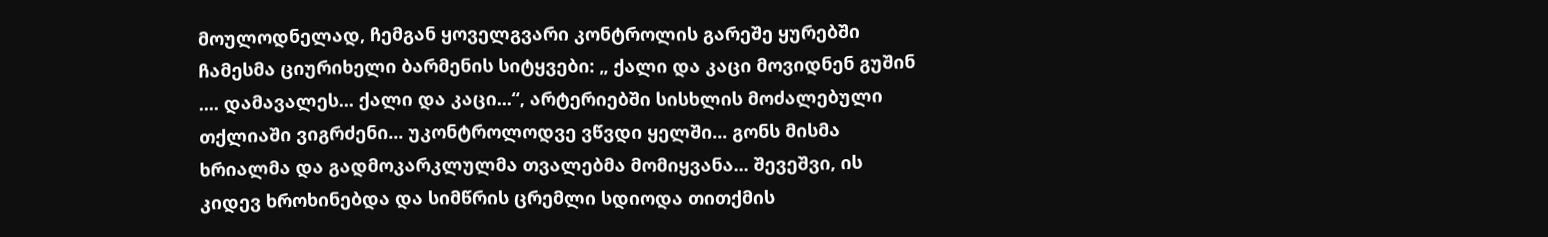მოულოდნელად, ჩემგან ყოველგვარი კონტროლის გარეშე ყურებში ჩამესმა ციურიხელი ბარმენის სიტყვები: „ ქალი და კაცი მოვიდნენ გუშინ .... დამავალეს... ქალი და კაცი...“, არტერიებში სისხლის მოძალებული თქლიაში ვიგრძენი... უკონტროლოდვე ვწვდი ყელში... გონს მისმა ხრიალმა და გადმოკარკლულმა თვალებმა მომიყვანა... შევეშვი, ის კიდევ ხროხინებდა და სიმწრის ცრემლი სდიოდა თითქმის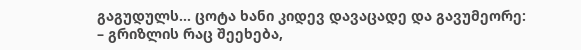გაგუდულს... ცოტა ხანი კიდევ დავაცადე და გავუმეორე:
– გრიზლის რაც შეეხება,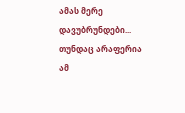ამას მერე დავუბრუნდები... თუნდაც არაფერია ამ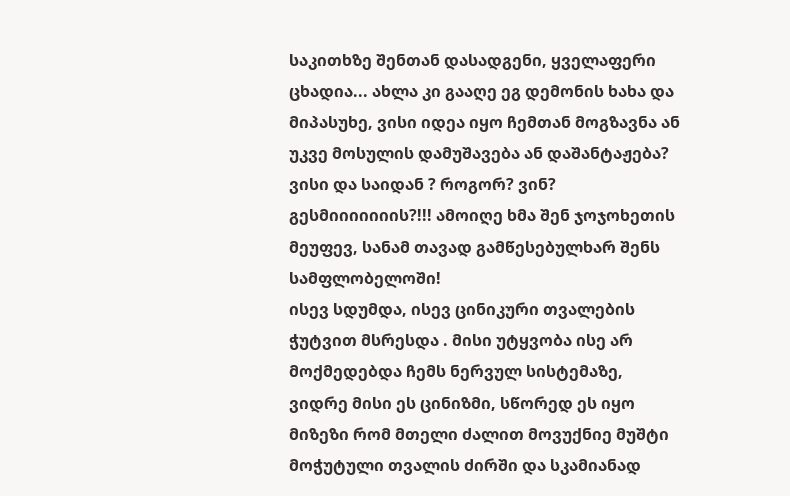საკითხზე შენთან დასადგენი, ყველაფერი ცხადია... ახლა კი გააღე ეგ დემონის ხახა და მიპასუხე, ვისი იდეა იყო ჩემთან მოგზავნა ან უკვე მოსულის დამუშავება ან დაშანტაჟება? ვისი და საიდან ? როგორ? ვინ? გესმიიიიიიის?!!! ამოიღე ხმა შენ ჯოჯოხეთის მეუფევ, სანამ თავად გამწესებულხარ შენს სამფლობელოში!
ისევ სდუმდა, ისევ ცინიკური თვალების ჭუტვით მსრესდა . მისი უტყვობა ისე არ მოქმედებდა ჩემს ნერვულ სისტემაზე, ვიდრე მისი ეს ცინიზმი, სწორედ ეს იყო მიზეზი რომ მთელი ძალით მოვუქნიე მუშტი მოჭუტული თვალის ძირში და სკამიანად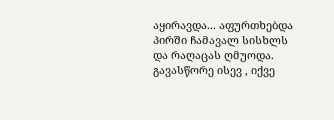აყირავდა... აფურთხებდა პირში ჩამავალ სისხლს და რაღაცას ღმუოდა. გავასწორე ისევ , იქვე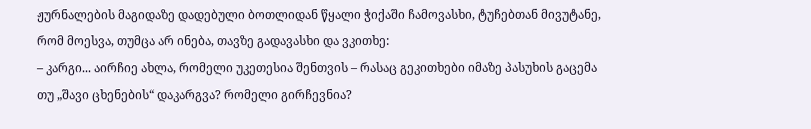ჟურნალების მაგიდაზე დადებული ბოთლიდან წყალი ჭიქაში ჩამოვასხი, ტუჩებთან მივუტანე, რომ მოესვა, თუმცა არ ინება, თავზე გადავასხი და ვკითხე:
– კარგი... აირჩიე ახლა, რომელი უკეთესია შენთვის – რასაც გეკითხები იმაზე პასუხის გაცემა თუ „შავი ცხენების“ დაკარგვა? რომელი გირჩევნია?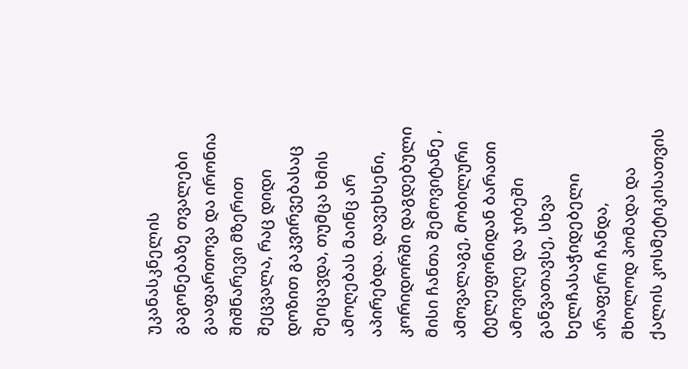უკანასკნელის გაგონებაზე თვალები გააფართოვა და ირონია შიშნარევი მზერით შეცვალა, რაც დიდი დოზით გაკვირვებასაც შეიცავდა, თუმცა ხმის ამოღებას მაინც არ აპირებდა. დავეხსენი, კორიდორში დაგდებული მისი ჩანთა შემოვიტანე , ამოვალაგე, მობილური ტელეფონიდან ბარათი ამოვიღე და ჯიბეში განვათავსე, სხვა ხელჩასაჭიდებელი არაფერი ჩანდა, მხოლოდ პომადა და ქალის კოსმეტიკისათვის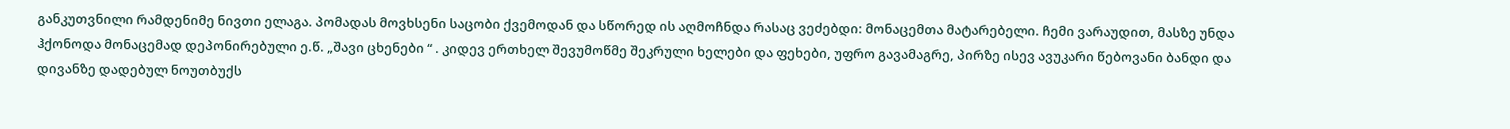განკუთვნილი რამდენიმე ნივთი ელაგა. პომადას მოვხსენი საცობი ქვემოდან და სწორედ ის აღმოჩნდა რასაც ვეძებდი: მონაცემთა მატარებელი. ჩემი ვარაუდით, მასზე უნდა ჰქონოდა მონაცემად დეპონირებული ე.წ. „შავი ცხენები “ . კიდევ ერთხელ შევუმოწმე შეკრული ხელები და ფეხები, უფრო გავამაგრე, პირზე ისევ ავუკარი წებოვანი ბანდი და დივანზე დადებულ ნოუთბუქს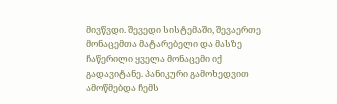მივწვდი. შევედი სისტემაში, შევაერთე მონაცემთა მატარებელი და მასზე ჩაწერილი ყველა მონაცემი იქ გადავიტანე. პანიკური გამოხედვით ამოწმებდა ჩემს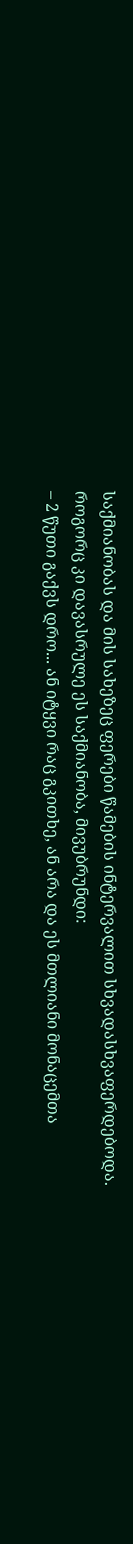საქმიანობას და მის სახეზეც ფერები წამების ინტერვალით სხვადასხვაფერდებოდა.
როგორც კი დავასრულე ეს საქმიანობა, მივუბრუნდი:
– 2 წუთი გაქვს დრო... ან იტყვი რაც გკითხე, ან არა და ეს მთლიანი მონაცემთა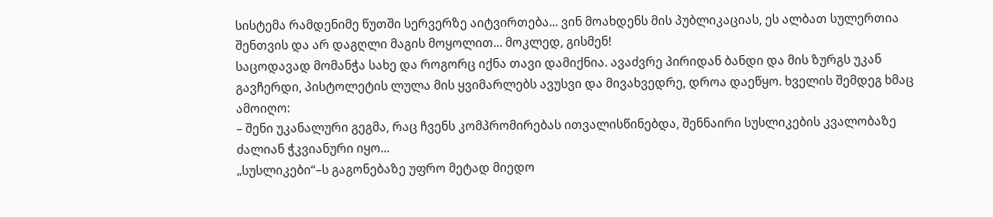სისტემა რამდენიმე წუთში სერვერზე აიტვირთება... ვინ მოახდენს მის პუბლიკაციას, ეს ალბათ სულერთია შენთვის და არ დაგღლი მაგის მოყოლით... მოკლედ, გისმენ!
საცოდავად მომანჭა სახე და როგორც იქნა თავი დამიქნია. ავაძვრე პირიდან ბანდი და მის ზურგს უკან გავჩერდი, პისტოლეტის ლულა მის ყვიმარლებს ავუსვი და მივახვედრე, დროა დაეწყო. ხველის შემდეგ ხმაც ამოიღო:
– შენი უკანალური გეგმა, რაც ჩვენს კომპრომირებას ითვალისწინებდა, შენნაირი სუსლიკების კვალობაზე ძალიან ჭკვიანური იყო...
„სუსლიკები“–ს გაგონებაზე უფრო მეტად მიედო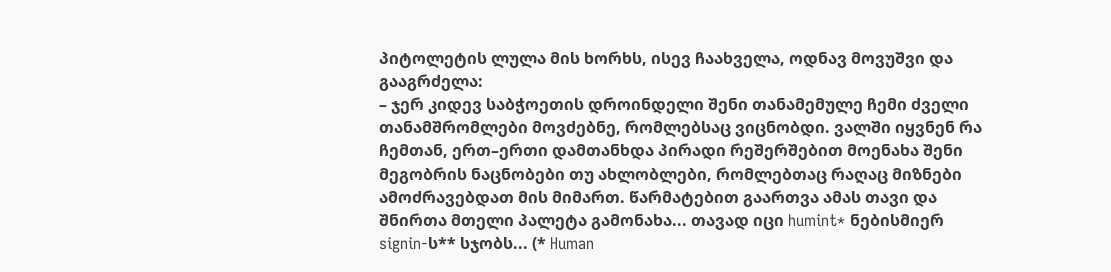პიტოლეტის ლულა მის ხორხს, ისევ ჩაახველა, ოდნავ მოვუშვი და გააგრძელა:
– ჯერ კიდევ საბჭოეთის დროინდელი შენი თანამემულე ჩემი ძველი თანამშრომლები მოვძებნე, რომლებსაც ვიცნობდი. ვალში იყვნენ რა ჩემთან, ერთ–ერთი დამთანხდა პირადი რეშერშებით მოენახა შენი მეგობრის ნაცნობები თუ ახლობლები, რომლებთაც რაღაც მიზნები ამოძრავებდათ მის მიმართ. წარმატებით გაართვა ამას თავი და შნირთა მთელი პალეტა გამონახა... თავად იცი humint* ნებისმიერ signin-ს** სჯობს... (* Human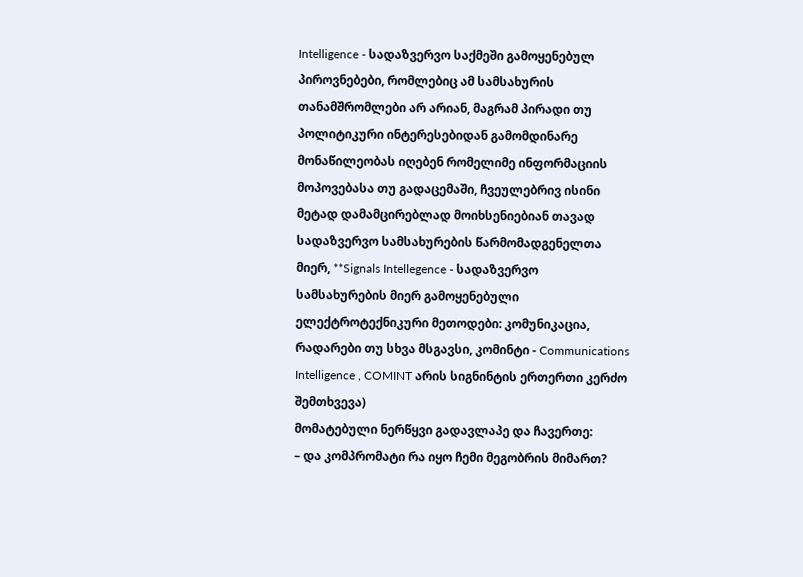Intelligence - სადაზვერვო საქმეში გამოყენებულ პიროვნებები, რომლებიც ამ სამსახურის თანამშრომლები არ არიან, მაგრამ პირადი თუ პოლიტიკური ინტერესებიდან გამომდინარე მონაწილეობას იღებენ რომელიმე ინფორმაციის მოპოვებასა თუ გადაცემაში, ჩვეულებრივ ისინი მეტად დამამცირებლად მოიხსენიებიან თავად სადაზვერვო სამსახურების წარმომადგენელთა მიერ, **Signals Intellegence - სადაზვერვო სამსახურების მიერ გამოყენებული ელექტროტექნიკური მეთოდები: კომუნიკაცია, რადარები თუ სხვა მსგავსი, კომინტი - Communications Intelligence , COMINT არის სიგნინტის ერთერთი კერძო შემთხვევა)
მომატებული ნერწყვი გადავლაპე და ჩავერთე:
– და კომპრომატი რა იყო ჩემი მეგობრის მიმართ?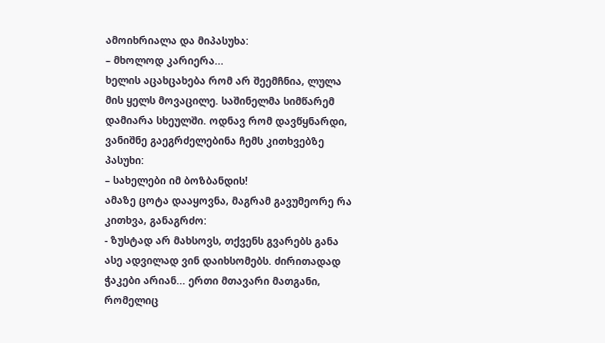ამოიხრიალა და მიპასუხა:
– მხოლოდ კარიერა...
ხელის აცახცახება რომ არ შეემჩნია, ლულა მის ყელს მოვაცილე. საშინელმა სიმწარემ დამიარა სხეულში. ოდნავ რომ დავწყნარდი, ვანიშნე გაეგრძელებინა ჩემს კითხვებზე პასუხი:
– სახელები იმ ბოზბანდის!
ამაზე ცოტა დააყოვნა, მაგრამ გავუმეორე რა კითხვა, განაგრძო:
- ზუსტად არ მახსოვს, თქვენს გვარებს განა ასე ადვილად ვინ დაიხსომებს. ძირითადად ჭაკები არიან... ერთი მთავარი მათგანი, რომელიც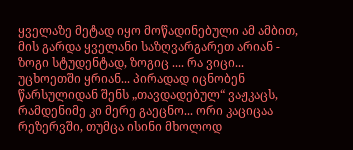ყველაზე მეტად იყო მოწადინებული ამ ამბით, მის გარდა ყველანი საზღვარგარეთ არიან - ზოგი სტუდენტად, ზოგიც .... რა ვიცი... უცხოეთში ყრიან... პირადად იცნობენ წარსულიდან შენს „თავდადებულ“ ვაჟკაცს, რამდენიმე კი მერე გაეცნო... ორი კაციცაა რეზერვში, თუმცა ისინი მხოლოდ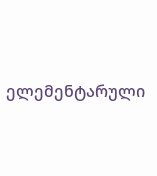ელემენტარული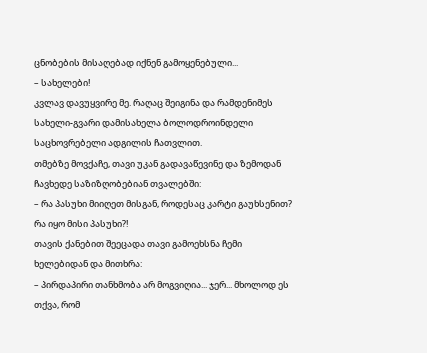ცნობების მისაღებად იქნენ გამოყენებული...
– სახელები!
კვლავ დავუყვირე მე. რაღაც შეიგინა და რამდენიმეს სახელი-გვარი დამისახელა ბოლოდროინდელი საცხოვრებელი ადგილის ჩათვლით.
თმებზე მოვქაჩე, თავი უკან გადავაწევინე და ზემოდან ჩავხედე საზიზღობებიან თვალებში:
– რა პასუხი მიიღეთ მისგან, როდესაც კარტი გაუხსენით? რა იყო მისი პასუხი?!
თავის ქანებით შეეცადა თავი გამოეხსნა ჩემი ხელებიდან და მითხრა:
– პირდაპირი თანხმობა არ მოგვიღია... ჯერ... მხოლოდ ეს თქვა, რომ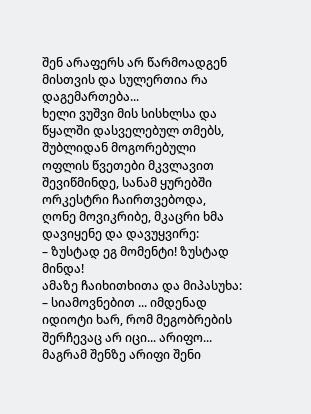შენ არაფერს არ წარმოადგენ მისთვის და სულერთია რა დაგემართება...
ხელი ვუშვი მის სისხლსა და წყალში დასველებულ თმებს, შუბლიდან მოგორებული ოფლის წვეთები მკვლავით შევიწმინდე, სანამ ყურებში ორკესტრი ჩაირთვებოდა, ღონე მოვიკრიბე, მკაცრი ხმა დავიყენე და დავუყვირე:
– ზუსტად ეგ მომენტი! ზუსტად მინდა!
ამაზე ჩაიხითხითა და მიპასუხა:
– სიამოვნებით ... იმდენად იდიოტი ხარ, რომ მეგობრების შერჩევაც არ იცი... არიფო...
მაგრამ შენზე არიფი შენი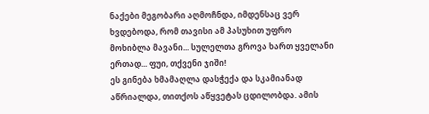ნაქები მეგობარი აღმოჩნდა, იმდენსაც ვერ ხვდებოდა, რომ თავისი ამ პასუხით უფრო მოხიბლა მავანი... სულელთა გროვა ხართ ყველანი ერთად... ფუი, თქვენი ჯიში!
ეს გინება ხმამაღლა დასჭექა და სკამიანად აწრიალდა, თითქოს აწყვეტას ცდილობდა. ამის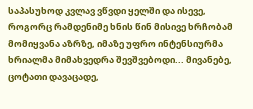საპასუხოდ კვლავ ვწვდი ყელში და ისევე, როგორც რამდენიმე ხნის წინ მისივე ხრჩობამ მომიყვანა აზრზე, იმაზე უფრო ინტენსიურმა ხრიალმა მიმახვედრა შევშვებოდი... მივანებე, ცოტათი დავაცადე,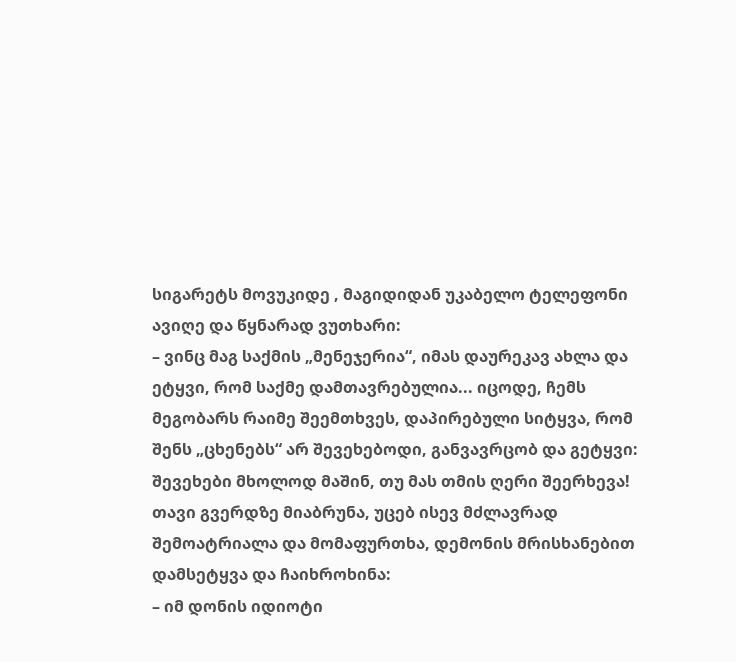სიგარეტს მოვუკიდე , მაგიდიდან უკაბელო ტელეფონი ავიღე და წყნარად ვუთხარი:
– ვინც მაგ საქმის „მენეჯერია“, იმას დაურეკავ ახლა და ეტყვი, რომ საქმე დამთავრებულია... იცოდე, ჩემს მეგობარს რაიმე შეემთხვეს, დაპირებული სიტყვა, რომ შენს „ცხენებს“ არ შევეხებოდი, განვავრცობ და გეტყვი: შევეხები მხოლოდ მაშინ, თუ მას თმის ღერი შეერხევა!
თავი გვერდზე მიაბრუნა, უცებ ისევ მძლავრად შემოატრიალა და მომაფურთხა, დემონის მრისხანებით დამსეტყვა და ჩაიხროხინა:
– იმ დონის იდიოტი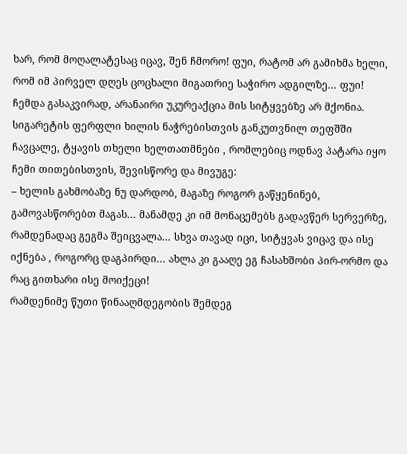ხარ, რომ მოღალატესაც იცავ, შენ ჩმორო! ფუი, რატომ არ გამიხმა ხელი, რომ იმ პირველ დღეს ცოცხალი მიგათრიე საჭირო ადგილზე... ფუი!
ჩემდა გასაკვირად, არანაირი უკურეაქცია მის სიტყვებზე არ მქონია. სიგარეტის ფერფლი ხილის ნაჭრებისთვის განკუთვნილ თეფშში ჩავცალე, ტყავის თხელი ხელთათმნები , რომლებიც ოდნავ პატარა იყო ჩემი თითებისთვის, შევისწორე და მივუგე:
– ხელის გახმობაზე ნუ დარდობ, მაგაზე როგორ გაწყენინებ, გამოვასწორებთ მაგას... მანამდე კი იმ მონაცემებს გადავწერ სერვერზე, რამდენადაც გეგმა შეიცვალა... სხვა თავად იცი, სიტყვას ვიცავ და ისე იქნება , როგორც დაგპირდი... ახლა კი გააღე ეგ ჩასახშობი პირ-ორმო და რაც გითხარი ისე მოიქეცი!
რამდენიმე წუთი წინააღმდეგობის შემდეგ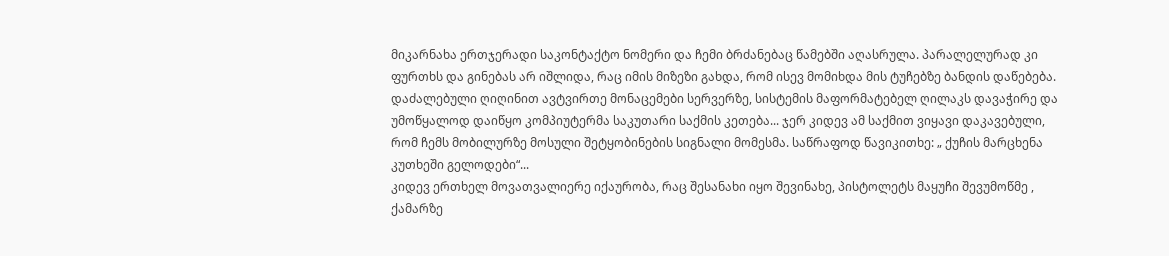მიკარნახა ერთჯერადი საკონტაქტო ნომერი და ჩემი ბრძანებაც წამებში აღასრულა. პარალელურად კი ფურთხს და გინებას არ იშლიდა, რაც იმის მიზეზი გახდა, რომ ისევ მომიხდა მის ტუჩებზე ბანდის დაწებება. დაძალებული ღიღინით ავტვირთე მონაცემები სერვერზე, სისტემის მაფორმატებელ ღილაკს დავაჭირე და უმოწყალოდ დაიწყო კომპიუტერმა საკუთარი საქმის კეთება... ჯერ კიდევ ამ საქმით ვიყავი დაკავებული, რომ ჩემს მობილურზე მოსული შეტყობინების სიგნალი მომესმა. საწრაფოდ წავიკითხე: „ ქუჩის მარცხენა კუთხეში გელოდები“...
კიდევ ერთხელ მოვათვალიერე იქაურობა, რაც შესანახი იყო შევინახე, პისტოლეტს მაყუჩი შევუმოწმე , ქამარზე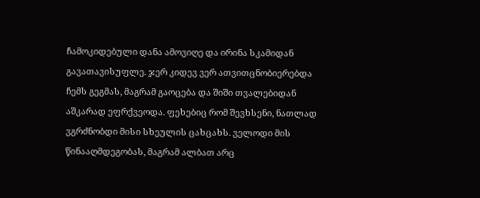ჩამოკიდებული დანა ამოვიღე და ირინა სკამიდან გავათავისუფლე. ჯერ კიდევ ვერ ათვითცნობიერებდა ჩემს გეგმას, მაგრამ გაოცება და შიში თვალებიდან აშკარად ეფრქვეოდა. ფეხებიც რომ შევხსენი, ნათლად ვგრძნობდი მისი სხეულის ცახცახს. ველოდი მის წინააღმდეგობას, მაგრამ ალბათ არც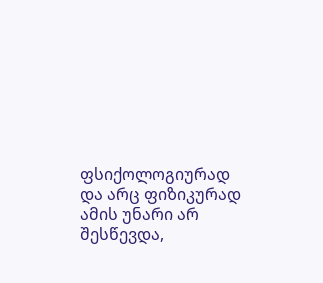ფსიქოლოგიურად და არც ფიზიკურად ამის უნარი არ შესწევდა,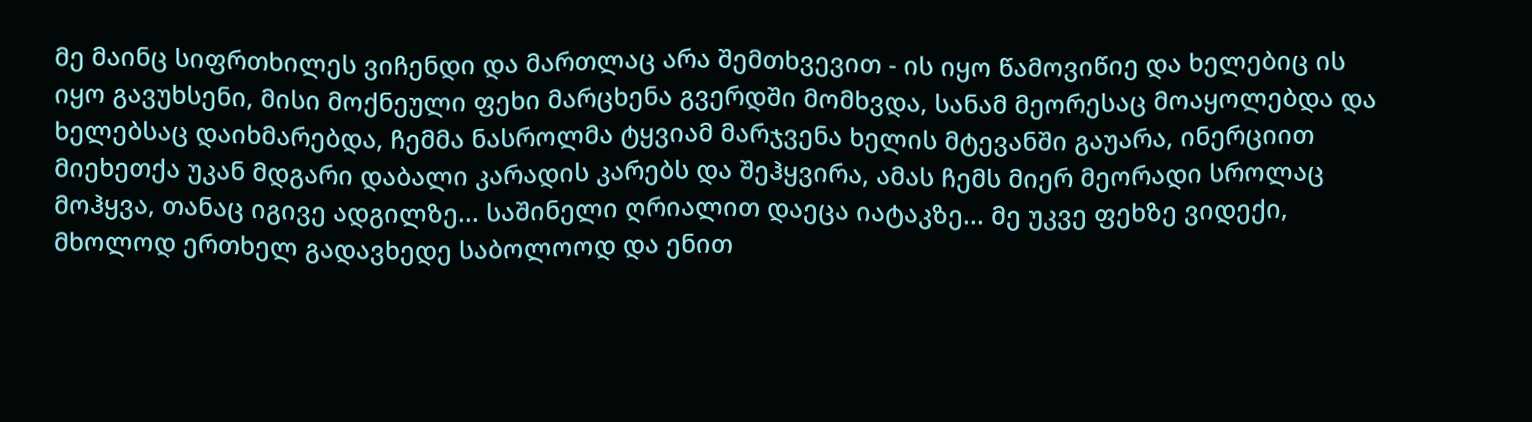მე მაინც სიფრთხილეს ვიჩენდი და მართლაც არა შემთხვევით - ის იყო წამოვიწიე და ხელებიც ის იყო გავუხსენი, მისი მოქნეული ფეხი მარცხენა გვერდში მომხვდა, სანამ მეორესაც მოაყოლებდა და ხელებსაც დაიხმარებდა, ჩემმა ნასროლმა ტყვიამ მარჯვენა ხელის მტევანში გაუარა, ინერციით მიეხეთქა უკან მდგარი დაბალი კარადის კარებს და შეჰყვირა, ამას ჩემს მიერ მეორადი სროლაც მოჰყვა, თანაც იგივე ადგილზე... საშინელი ღრიალით დაეცა იატაკზე... მე უკვე ფეხზე ვიდექი, მხოლოდ ერთხელ გადავხედე საბოლოოდ და ენით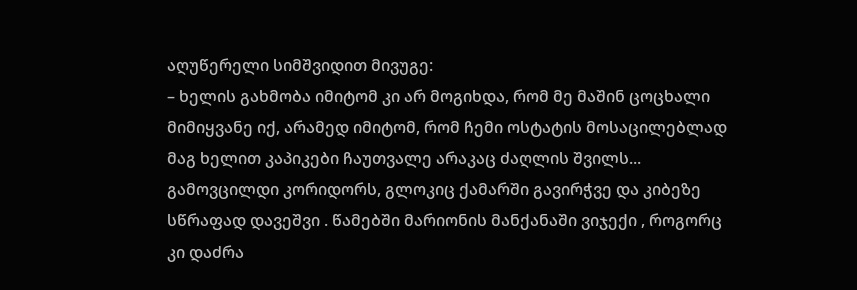აღუწერელი სიმშვიდით მივუგე:
– ხელის გახმობა იმიტომ კი არ მოგიხდა, რომ მე მაშინ ცოცხალი მიმიყვანე იქ, არამედ იმიტომ, რომ ჩემი ოსტატის მოსაცილებლად მაგ ხელით კაპიკები ჩაუთვალე არაკაც ძაღლის შვილს...
გამოვცილდი კორიდორს, გლოკიც ქამარში გავირჭვე და კიბეზე სწრაფად დავეშვი . წამებში მარიონის მანქანაში ვიჯექი , როგორც კი დაძრა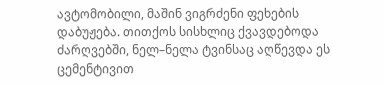ავტომობილი, მაშინ ვიგრძენი ფეხების დაბუჟება. თითქოს სისხლიც ქვავდებოდა ძარღვებში, ნელ–ნელა ტვინსაც აღწევდა ეს ცემენტივით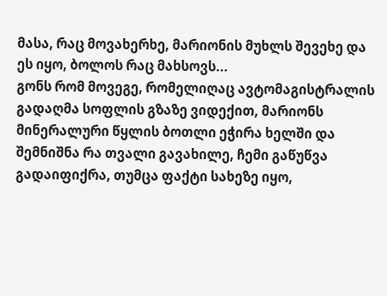მასა, რაც მოვახერხე, მარიონის მუხლს შევეხე და ეს იყო, ბოლოს რაც მახსოვს...
გონს რომ მოვეგე, რომელიღაც ავტომაგისტრალის გადაღმა სოფლის გზაზე ვიდექით, მარიონს მინერალური წყლის ბოთლი ეჭირა ხელში და შემნიშნა რა თვალი გავახილე, ჩემი გაწუწვა გადაიფიქრა, თუმცა ფაქტი სახეზე იყო,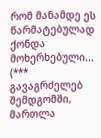რომ მანამდე ეს წარმატებულად ქონდა მოხერხებული...
(*** გავაგრძელებ შემდგომში, მართლა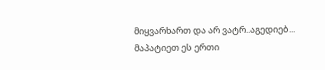მიყვარხართ და არ ვატრ..აგედიებ... მაპატიეთ ეს ერთი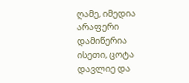ღამე, იმედია არაფერი დამიწერია ისეთი, ცოტა დავლიე და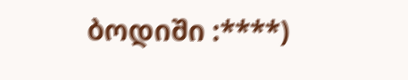ბოდიში :****)